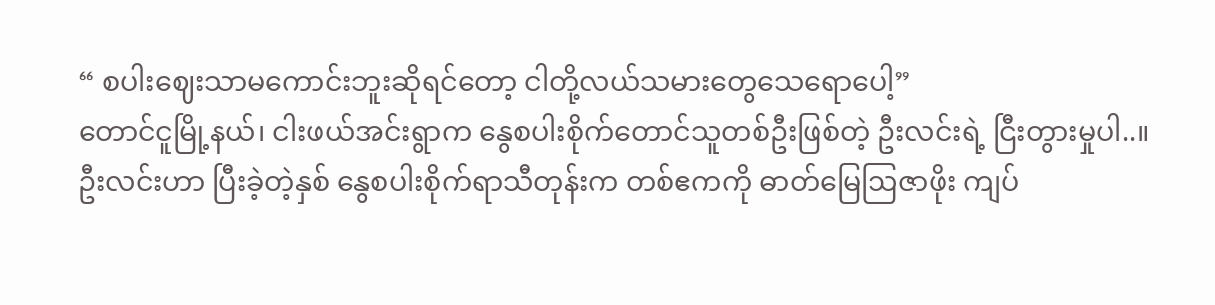“ စပါးဈေးသာမကောင်းဘူးဆိုရင်တော့ ငါတို့လယ်သမားတွေသေရောပေါ့”
တောင်ငူမြို့နယ်၊ ငါးဖယ်အင်းရွာက နွေစပါးစိုက်တောင်သူတစ်ဦးဖြစ်တဲ့ ဦးလင်းရဲ့ ငြီးတွားမှုပါ..။
ဦးလင်းဟာ ပြီးခဲ့တဲ့နှစ် နွေစပါးစိုက်ရာသီတုန်းက တစ်ဧကကို ဓာတ်မြေဩဇာဖိုး ကျပ်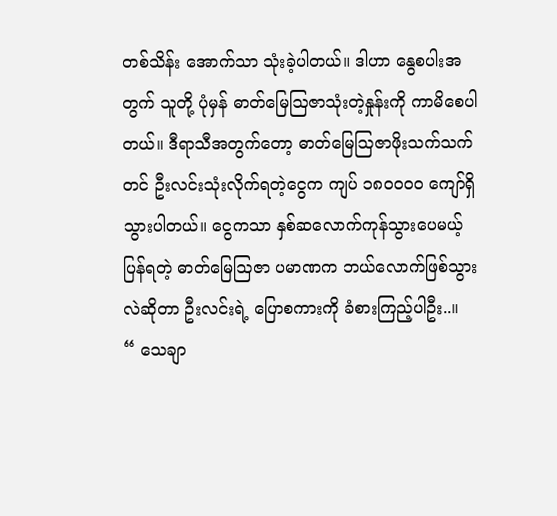တစ်သိန်း အောက်သာ သုံးခဲ့ပါတယ်။ ဒါဟာ နွေစပါးအတွက် သူတို့ ပုံမှန် ဓာတ်မြေဩဇာသုံးတဲ့နှုန်းကို ကာမိစေပါတယ်။ ဒီရာသီအတွက်တော့ ဓာတ်မြေဩဇာဖိုးသက်သက်တင် ဦးလင်းသုံးလိုက်ရတဲ့ငွေက ကျပ် ၁၈၀၀၀၀ ကျော်ရှိသွားပါတယ်။ ငွေကသာ နှစ်ဆလောက်ကုန်သွားပေမယ့် ပြန်ရတဲ့ ဓာတ်မြေဩဇာ ပမာဏက ဘယ်လောက်ဖြစ်သွားလဲဆိုတာ ဦးလင်းရဲ့ ပြောစကားကို ခံစားကြည့်ပါဦး..။
“ သေချာ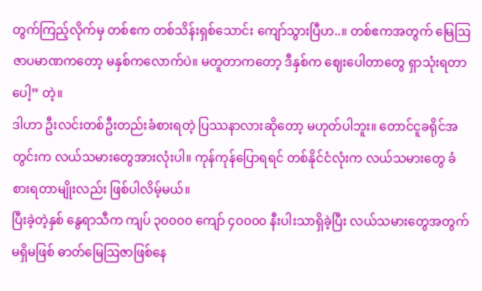တွက်ကြည့်လိုက်မှ တစ်ဧက တစ်သိန်းရှစ်သောင်း ကျော်သွားပြီဟ..။ တစ်ဧကအတွက် မြေဩဇာပမာဏကတော့ မနှစ်ကလောက်ပဲ။ မတူတာကတော့ ဒီနှစ်က ဈေးပေါတာတွေ ရှာသုံးရတာပေါ့” တဲ့။
ဒါဟာ ဦးလင်းတစ်ဦးတည်းခံစားရတဲ့ ပြဿနာလားဆိုတော့ မဟုတ်ပါဘူး။ တောင်ငူခရိုင်အတွင်းက လယ်သမားတွေအားလုံးပါ။ ကုန်ကုန်ပြောရရင် တစ်နိုင်ငံလုံးက လယ်သမားတွေ ခံစားရတာမျိုးလည်း ဖြစ်ပါလိမ့်မယ်။
ပြီးခဲ့တဲ့နှစ် နွေရာသီက ကျပ် ၃၀၀၀၀ ကျော် ၄၀၀၀၀ နီးပါးသာရှိခဲ့ပြီး လယ်သမားတွေအတွက် မရှိမဖြစ် ဓာတ်မြေဩဇာဖြစ်နေ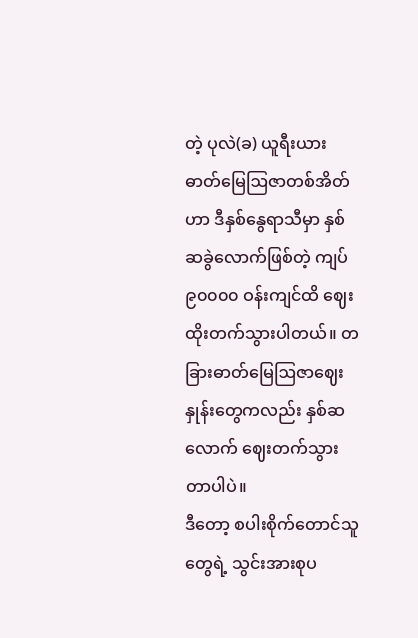တဲ့ ပုလဲ(ခ) ယူရီးယားဓာတ်မြေဩဇာတစ်အိတ်ဟာ ဒီနှစ်နွေရာသီမှာ နှစ်ဆခွဲလောက်ဖြစ်တဲ့ ကျပ် ၉၀၀၀၀ ဝန်းကျင်ထိ ဈေးထိုးတက်သွားပါတယ်။ တခြားဓာတ်မြေဩဇာဈေးနှုန်းတွေကလည်း နှစ်ဆလောက် ဈေးတက်သွားတာပါပဲ။
ဒီတော့ စပါးစိုက်တောင်သူတွေရဲ့ သွင်းအားစုပ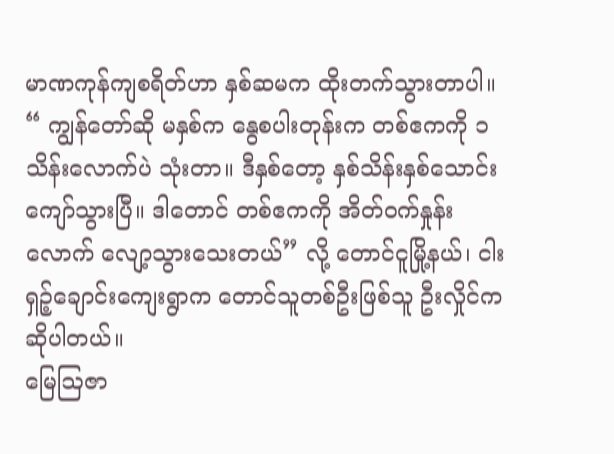မာဏကုန်ကျစရိတ်ဟာ နှစ်ဆမက ထိုးတက်သွားတာပါ။
“ ကျွန်တော်ဆို မနှစ်က နွေစပါးတုန်းက တစ်ဧကကို ၁ သိန်းလောက်ပဲ သုံးတာ။ ဒီနှစ်တော့ နှစ်သိန်းနှစ်သောင်း ကျော်သွားပြီ။ ဒါတောင် တစ်ဧကကို အိတ်ဝက်နှုန်းလောက် လျော့သွားသေးတယ်” လို့ တောင်ငူမြို့နယ်၊ ငါးရှဉ့်ချောင်းကျေးရွာက တောင်သူတစ်ဦးဖြစ်သူ ဦးလှိုင်က ဆိုပါတယ်။
မြေဩဇာ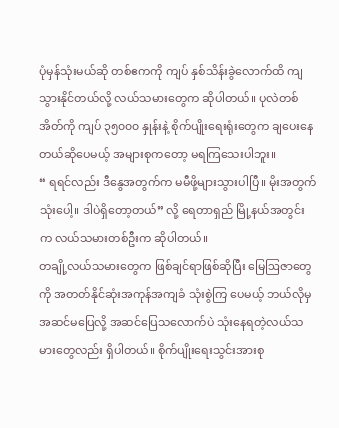ပုံမှန်သုံးမယ်ဆို တစ်ဧကကို ကျပ် နှစ်သိန်းခွဲလောက်ထိ ကျသွားနိုင်တယ်လို့ လယ်သမားတွေက ဆိုပါတယ်။ ပုလဲတစ်အိတ်ကို ကျပ် ၃၅၀၀၀ နှုန်းနဲ့ စိုက်ပျိုးရေးရုံးတွေက ချပေးနေတယ်ဆိုပေမယ့် အများစုကတော့ မရကြသေးပါဘူး။
“ ရရင်လည်း ဒီနွေအတွက်က မမီဖို့များသွားပါပြီ။ မိုးအတွက်သုံးပေါ့။ ဒါပဲရှိတော့တယ်” လို့ ရေတာရှည် မြို့နယ်အတွင်းက လယ်သမားတစ်ဦးက ဆိုပါတယ်။
တချို့လယ်သမားတွေက ဖြစ်ချင်ရာဖြစ်ဆိုပြီး မြေဩဇာတွေကို အတတ်နိုင်ဆုံးအကုန်အကျခံ သုံးစွဲကြ ပေမယ့် ဘယ်လိုမှ အဆင်မပြေလို့ အဆင်ပြေသလောက်ပဲ သုံးနေရတဲ့လယ်သမားတွေလည်း ရှိပါတယ်။ စိုက်ပျိုးရေးသွင်းအားစု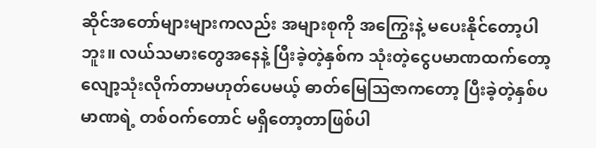ဆိုင်အတော်များများကလည်း အများစုကို အကြွေးနဲ့ မပေးနိုင်တော့ပါဘူး။ လယ်သမားတွေအနေနဲ့ ပြီးခဲ့တဲ့နှစ်က သုံးတဲ့ငွေပမာဏထက်တော့ လျော့သုံးလိုက်တာမဟုတ်ပေမယ့် ဓာတ်မြေဩဇာကတော့ ပြီးခဲ့တဲ့နှစ်ပမာဏရဲ့ တစ်ဝက်တောင် မရှိတော့တာဖြစ်ပါ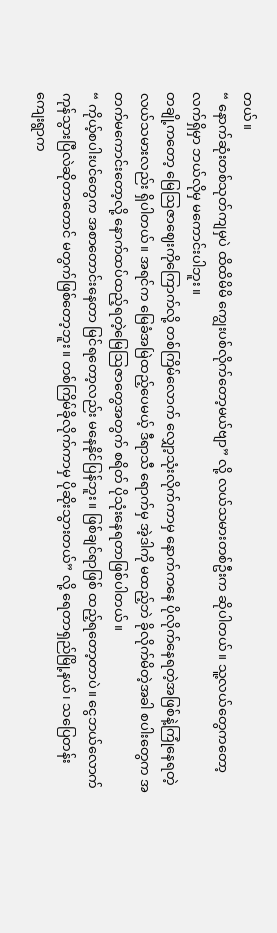တယ်။
“ နောက်ဆုံးတစ်သုတ်ကျမှပဲ ထိထိမိမိ ကျွေးပစ်လိုက်တော့မယ်ဗျာ” လို့ လယ်သမားတစ်ဦးက ဆိုပါတယ်။ သူ့လယ်တွေကတော့ လက်ရှိမှာ ဘယ်လိုမှ မကောင်းပါဘူး။
တချို့ကတော့ မြေဩဇာဈေးကိုကြောက်လို့ တစ်ကြိမ်လောက် လျှော့သုံးလိုက်ကာမှ နောက်ကနေ ပိုလိုက်နေရတဲ့အဖြစ်နဲ့ကြုံနေရတဲ့ လယ်သမားလည်း ရှိပါတယ်။ အရင်က မြေခံအမြဲထည့်ပေမယ့် ဒီရာသီ ရောက်မှ အဲ့ဒါကို မထည့်ဘဲ ခိုလိုက်မိတဲ့အခါ စပါးတွေက အတက်မကောင်းတော့လို့ နောက်ထပ်ထည့်ရတဲ့မြေဩဇာတွေအတွက် စရိတ် ပိုသုံးနေရတာဖြစ်ပါတယ်။
“ ကိုယ့်စပါးပင်တွေက အစာတောင်းနေတာ မြင်ရတော့လည်း မနေနိုင်ပြန်ဘူး။ ဖြစ်ချင်ရာဖြစ် ထည့်ရတော့တာပဲ။ ငွေဘယ်လောက်ကုန်သွားပြီလဲဆိုတာတောင် မတွက်ဖြစ်တော့ဘူး။ တစ်ကြိမ်ခိုလိုက်ကာမှ ပိုဆိုးသွားတယ်” လို့ ရေတာရှည်မြို့နယ်၊ သပြေတန်းကျေးရွာက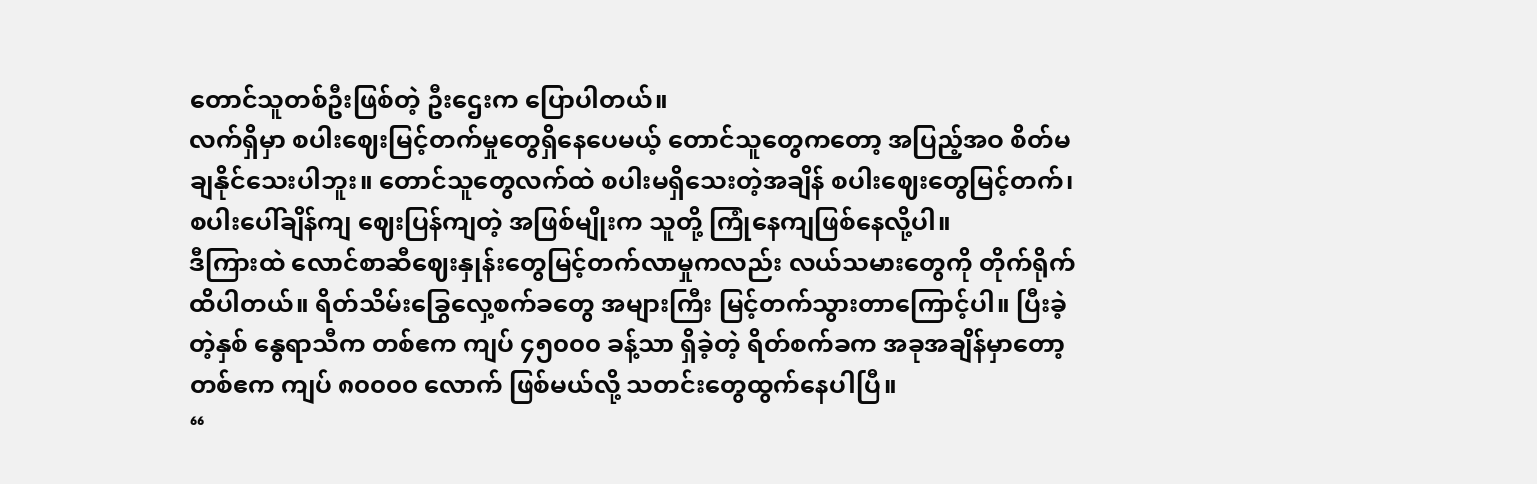တောင်သူတစ်ဦးဖြစ်တဲ့ ဦးဌေးက ပြောပါတယ်။
လက်ရှိမှာ စပါးဈေးမြင့်တက်မှုတွေရှိနေပေမယ့် တောင်သူတွေကတော့ အပြည့်အဝ စိတ်မချနိုင်သေးပါဘူး။ တောင်သူတွေလက်ထဲ စပါးမရှိသေးတဲ့အချိန် စပါးဈေးတွေမြင့်တက်၊ စပါးပေါ်ချိန်ကျ ဈေးပြန်ကျတဲ့ အဖြစ်မျိုးက သူတို့ ကြုံနေကျဖြစ်နေလို့ပါ။
ဒီကြားထဲ လောင်စာဆီဈေးနှုန်းတွေမြင့်တက်လာမှုကလည်း လယ်သမားတွေကို တိုက်ရိုက်ထိပါတယ်။ ရိတ်သိမ်းခြွေလှေ့စက်ခတွေ အများကြီး မြင့်တက်သွားတာကြောင့်ပါ။ ပြီးခဲ့တဲ့နှစ် နွေရာသီက တစ်ဧက ကျပ် ၄၅၀၀၀ ခန့်သာ ရှိခဲ့တဲ့ ရိတ်စက်ခက အခုအချိန်မှာတော့ တစ်ဧက ကျပ် ၈၀၀၀၀ လောက် ဖြစ်မယ်လို့ သတင်းတွေထွက်နေပါပြီ။
“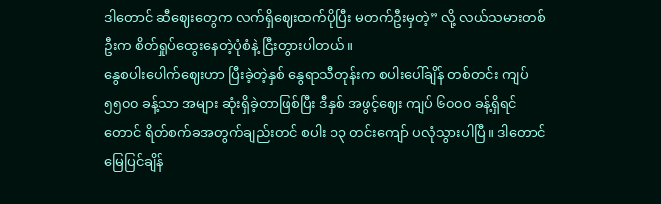ဒါတောင် ဆီဈေးတွေက လက်ရှိဈေးထက်ပိုပြီး မတက်ဦးမှတဲ့” လို့ လယ်သမားတစ်ဦးက စိတ်ရှုပ်ထွေးနေတဲ့ပုံစံနဲ့ ငြီးတွားပါတယ်။
နွေစပါးပေါက်ဈေးဟာ ပြီးခဲ့တဲ့နှစ် နွေရာသီတုန်းက စပါးပေါ်ချိန် တစ်တင်း ကျပ် ၅၅၀၀ ခန့်သာ အများ ဆုံးရှိခဲ့တာဖြစ်ပြီး ဒီနှစ် အဖွင့်ဈေး ကျပ် ၆၀၀၀ ခန့်ရှိရင်တောင် ရိတ်စက်ခအတွက်ချည်းတင် စပါး ၁၃ တင်းကျော် ပလုံသွားပါပြီ။ ဒါတောင် မြေပြင်ချိန်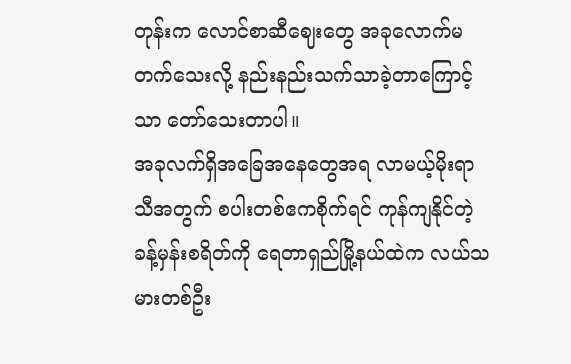တုန်းက လောင်စာဆီဈေးတွေ အခုလောက်မတက်သေးလို့ နည်းနည်းသက်သာခဲ့တာကြောင့်သာ တော်သေးတာပါ။
အခုလက်ရှိအခြေအနေတွေအရ လာမယ့်မိုးရာသီအတွက် စပါးတစ်ဧကစိုက်ရင် ကုန်ကျနိုင်တဲ့ ခန့်မှန်းစရိတ်ကို ရေတာရှည်မြို့နယ်ထဲက လယ်သမားတစ်ဦး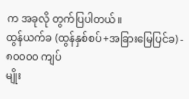က အခုလို တွက်ပြပါတယ်။
ထွန်ယက်ခ (ထွန်နှစ်စပ်+အခြားမြေပြင်ခ) - ၈၀၀၀၀ ကျပ်
မျိုး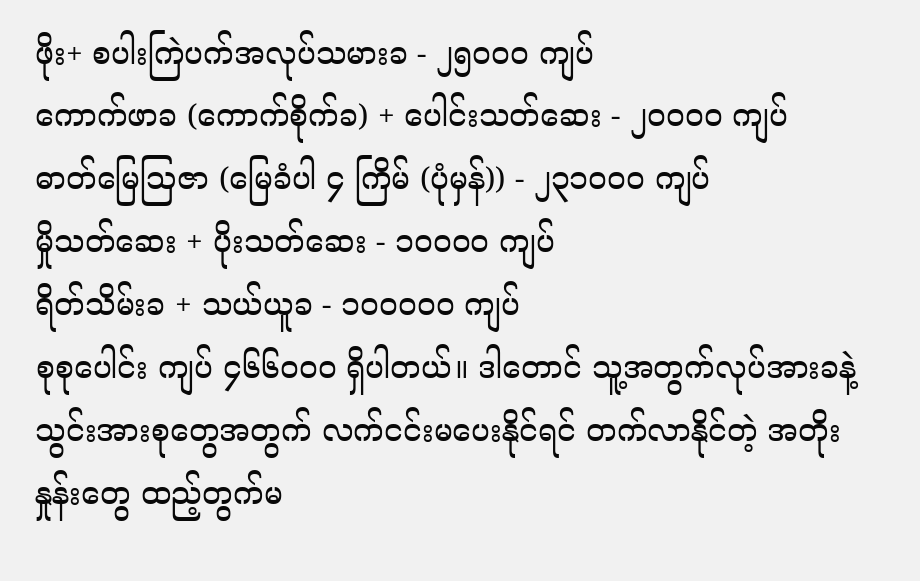ဖိုး+ စပါးကြဲပက်အလုပ်သမားခ - ၂၅၀၀၀ ကျပ်
ကောက်ဖာခ (ကောက်စိုက်ခ) + ပေါင်းသတ်ဆေး - ၂၀၀၀၀ ကျပ်
ဓာတ်မြေဩဇာ (မြေခံပါ ၄ ကြိမ် (ပုံမှန်)) - ၂၃၁၀၀၀ ကျပ်
မှိုသတ်ဆေး + ပိုးသတ်ဆေး - ၁၀၀၀၀ ကျပ်
ရိတ်သိမ်းခ + သယ်ယူခ - ၁၀၀၀၀၀ ကျပ်
စုစုပေါင်း ကျပ် ၄၆၆၀၀၀ ရှိပါတယ်။ ဒါတောင် သူ့အတွက်လုပ်အားခနဲ့ သွင်းအားစုတွေအတွက် လက်ငင်းမပေးနိုင်ရင် တက်လာနိုင်တဲ့ အတိုးနှုန်းတွေ ထည့်တွက်မ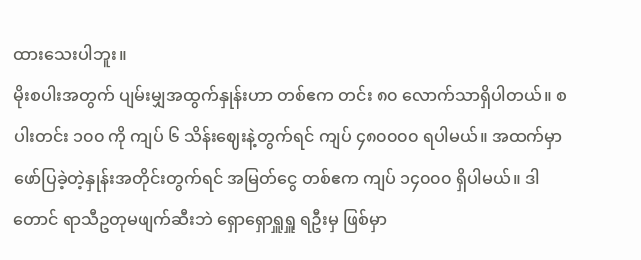ထားသေးပါဘူး။
မိုးစပါးအတွက် ပျမ်းမျှအထွက်နှုန်းဟာ တစ်ဧက တင်း ၈၀ လောက်သာရှိပါတယ်။ စပါးတင်း ၁၀၀ ကို ကျပ် ၆ သိန်းဈေးနဲ့တွက်ရင် ကျပ် ၄၈၀၀၀၀ ရပါမယ်။ အထက်မှာ ဖော်ပြခဲ့တဲ့နှုန်းအတိုင်းတွက်ရင် အမြတ်ငွေ တစ်ဧက ကျပ် ၁၄၀၀၀ ရှိပါမယ်။ ဒါတောင် ရာသီဥတုမဖျက်ဆီးဘဲ ရှောရှောရှူရှူ ရဦးမှ ဖြစ်မှာ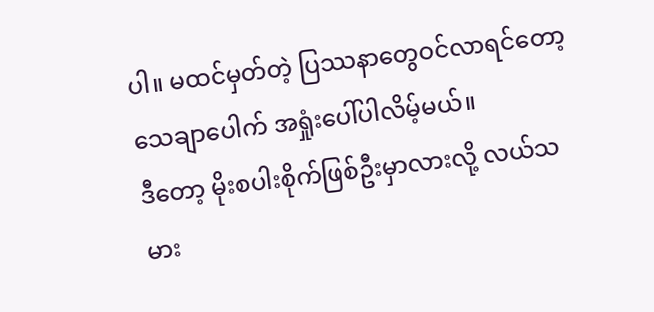ပါ။ မထင်မှတ်တဲ့ ပြဿနာတွေဝင်လာရင်တော့ သေချာပေါက် အရှုံးပေါ်ပါလိမ့်မယ်။
ဒီတော့ မိုးစပါးစိုက်ဖြစ်ဦးမှာလားလို့ လယ်သမား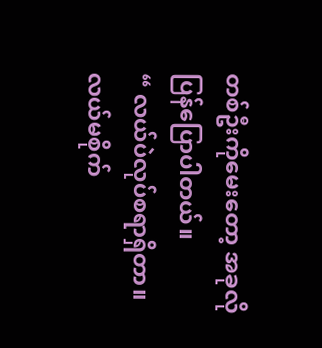တစ်ဦးကိုမေးတော့ အခုလို ပြန်ပြောပါတယ်။
“ လယ်ပဲလုပ်စရာရှိတာ။ လယ်မစိုက်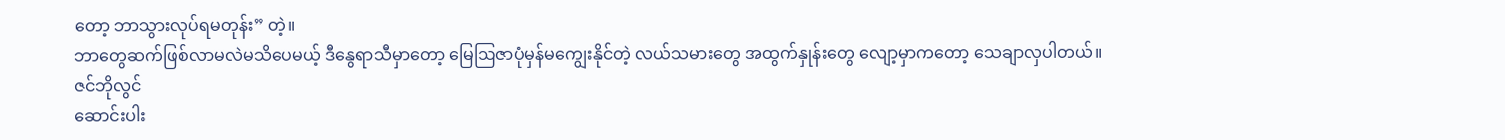တော့ ဘာသွားလုပ်ရမတုန်း” တဲ့။
ဘာတွေဆက်ဖြစ်လာမလဲမသိပေမယ့် ဒီနွေရာသီမှာတော့ မြေဩဇာပုံမှန်မကျွေးနိုင်တဲ့ လယ်သမားတွေ အထွက်နှုန်းတွေ လျော့မှာကတော့ သေချာလှပါတယ်။
ဇင်ဘိုလွင်
ဆောင်းပါး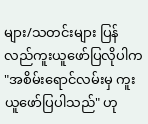များ/သတင်းများ ပြန်လည်ကူးယူဖော်ပြလိုပါက "အစိမ်းရောင်လမ်းမှ ကူးယူဖော်ပြပါသည်" ဟု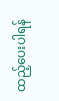ထည့်ပေးပါရန်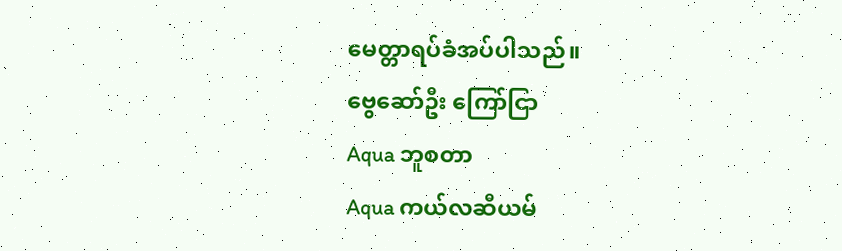မေတ္တာရပ်ခံအပ်ပါသည်။
ဗွေဆော်ဦး ကြော်ငြာ
Aqua ဘူစတာ
Aqua ကယ်လဆီယမ်